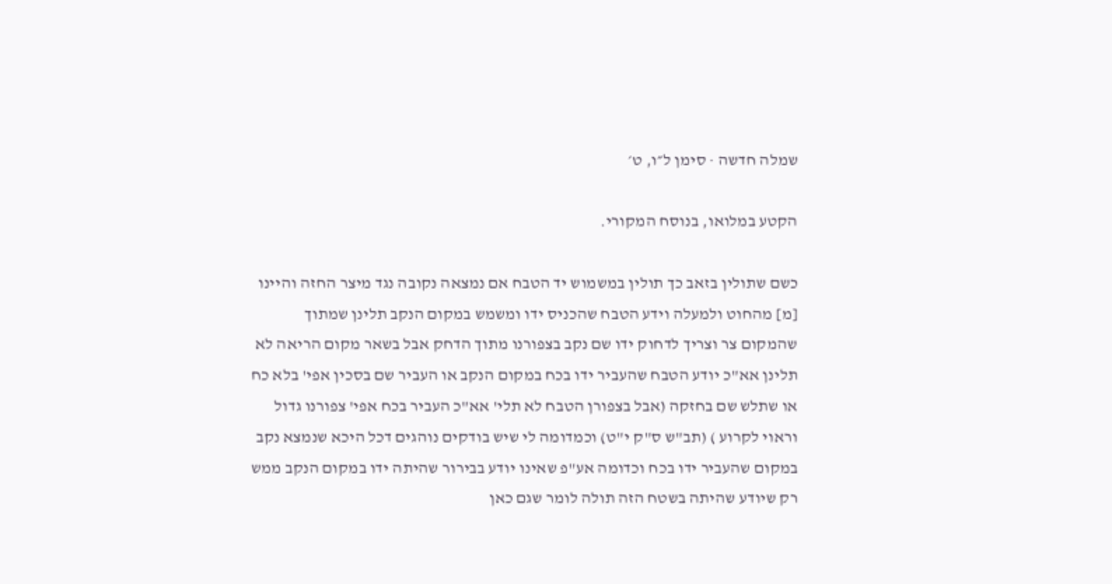שמלה חדשה · סימן ל״ו, ט׳

הקטע במלואו, בנוסח המקורי.

כשם שתולין בזאב כך תולין במשמוש יד הטבח אם נמצאה נקובה נגד מיצר החזה והיינו [מ] מהחוט ולמעלה וידע הטבח שהכניס ידו ומשמש במקום הנקב תלינן שמתוך שהמקום צר וצריך לדחוק ידו שם נקב בצפורנו מתוך הדחק אבל בשאר מקום הריאה לא תלינן אא"כ יודע הטבח שהעביר ידו בכח במקום הנקב או העביר שם בסכין אפי' בלא כח או שתלש שם בחזקה (אבל בצפורן הטבח לא תלי' אא"כ העביר בכח אפי' צפורנו גדול וראוי לקרוע ) (תב"ש ס"ק י"ט) וכמדומה לי שיש בודקים נוהגים דכל היכא שנמצא נקב במקום שהעביר ידו בכח וכדומה אע"פ שאינו יודע בבירור שהיתה ידו במקום הנקב ממש רק שיודע שהיתה בשטח הזה תולה לומר שגם כאן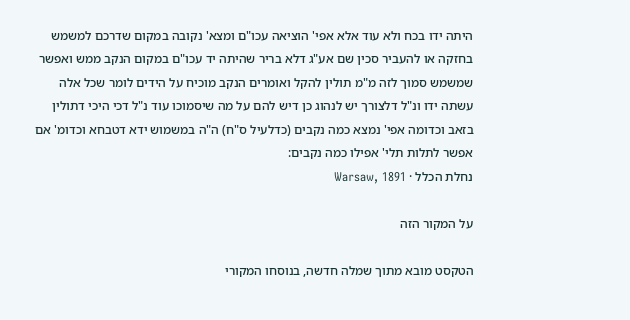היתה ידו בכח ולא עוד אלא אפי' הוציאה עכו"ם ומצא' נקובה במקום שדרכם למשמש בחזקה או להעביר סכין שם אע"ג דלא בריר שהיתה יד עכו"ם במקום הנקב ממש ואפשר שמשמש סמוך לזה מ"מ תולין להקל ואומרים הנקב מוכיח על הידים לומר שכל אלה עשתה ידו ונ"ל דלצורך יש לנהוג כן דיש להם על מה שיסמוכו עוד נ"ל דכי היכי דתולין בזאב וכדומה אפי' נמצא כמה נקבים (כדלעיל ס"ח) ה"ה במשמוש ידא דטבחא וכדומ' אם אפשר לתלות תלי' אפילו כמה נקבים:
נחלת הכלל · Warsaw, 1891

על המקור הזה

הטקסט מובא מתוך שמלה חדשה, בנוסחו המקורי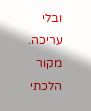ובלי עריכה. מקור הלכתי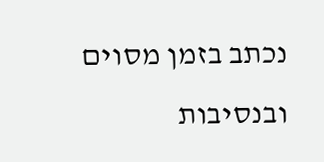נכתב בזמן מסוים ובנסיבות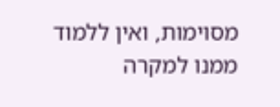מסוימות, ואין ללמוד ממנו למקרה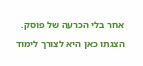אחר בלי הכרעה של פוסק. הצגתו כאן היא לצורך לימוד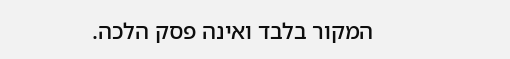המקור בלבד ואינה פסק הלכה.